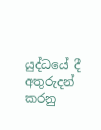යුද්ධයේ දී අතුරුදන් කරනු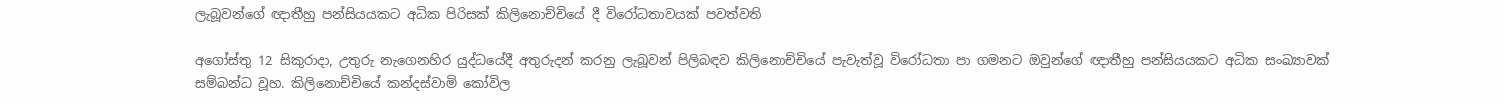ලැබූවන්ගේ ඥාතීහු පන්සියයකට අධික පිරිසක් කිලිනොච්චියේ දී විරෝධතාවයක් පවත්වති

අගෝස්තු 12 සිකුරාදා, උතුරු නැගෙනහිර යුද්ධයේදී අතුරුදන් කරනු ලැබූවන් පිලිබඳව කිලිනොච්චියේ පැවැත්වූ විරෝධතා පා ගමනට ඔවුන්ගේ ඥාතීහු පන්සියයකට අධික සංඛ්‍යාවක් සම්බන්ධ වූහ. කිලිනොච්චියේ කන්දස්වාමි කෝවිල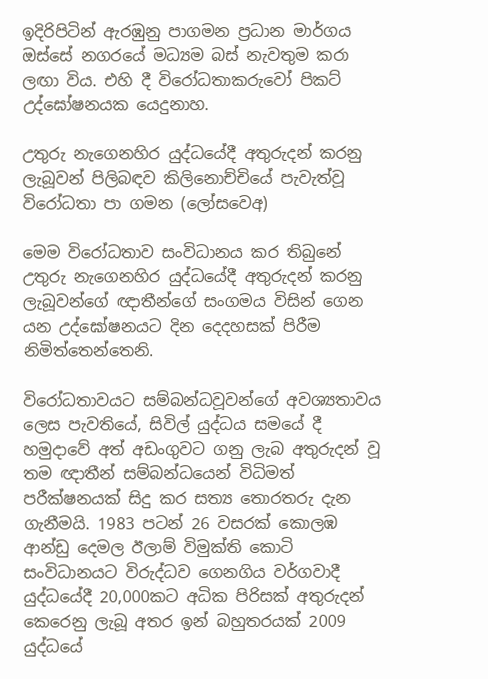ඉදිරිපිටින් ඇරඹුනු පාගමන ප්‍රධාන මාර්ගය ඔස්සේ නගරයේ මධ්‍යම බස් නැවතුම කරා ලඟා විය. එහි දී විරෝධතාකරුවෝ පිකට් උද්ඝෝෂනයක යෙදුනාහ.

උතුරු නැගෙනහිර යුද්ධයේදී අතුරුදන් කරනු ලැබූවන් පිලිබඳව කිලිනොච්චියේ පැවැත්වූ විරෝධතා පා ගමන (ලෝසවෙඅ)

මෙම විරෝධතාව සංවිධානය කර තිබුනේ උතුරු නැගෙනහිර යුද්ධයේදී අතුරුදන් කරනු ලැබූවන්ගේ ඥාතීන්ගේ සංගමය විසින් ගෙන යන උද්ඝෝෂනයට දින දෙදහසක් පිරීම නිමිත්තෙන්තෙනි.

විරෝධතාවයට සම්බන්ධවූවන්ගේ අවශ්‍යතාවය ලෙස පැවතියේ, සිවිල් යුද්ධය සමයේ දී හමුදාවේ අත් අඩංගුවට ගනු ලැබ අතුරුදන් වූ තම ඥාතීන් සම්බන්ධයෙන් විධිමත් පරීක්ෂනයක් සිදු කර සත්‍ය තොරතරු දැන ගැනීමයි. 1983 පටන් 26 වසරක් කොලඹ ආන්ඩු දෙමල ඊලාම් විමුක්ති කොටි සංවිධානයට විරුද්ධව ගෙනගිය වර්ගවාදී යුද්ධයේදී 20,000කට අධික පිරිසක් අතුරුදන් කෙරෙනු ලැබූ අතර ඉන් බහුතරයක් 2009 යුද්ධයේ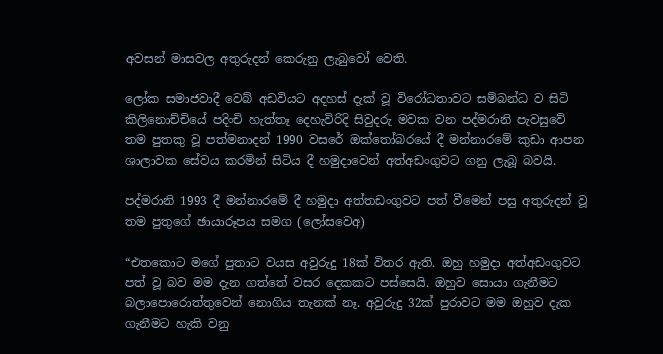අවසන් මාසවල අතුරුදන් කෙරුනු ලැබුවෝ වෙති.

ලෝක සමාජවාදී වෙබ් අඩවියට අදහස් දැක් වූ විරෝධතාවට සම්බන්ධ ව සිටි කිලිනොච්චියේ පදිංචි හැත්තෑ දෙහැවිරිදි සිවුදරු මවක වන පද්මරානි පැවසුවේ තම පුතකු වූ පත්මනාදන් 1990 වසරේ ඔක්තෝබරයේ දී මන්නාරමේ කුඩා ආපන ශාලාවක සේවය කරමින් සිටිය දී හමුදාවෙන් අත්අඩංගුවට ගනු ලැබූ බවයි.

පද්මරානි 1993 දී මන්නාරමේ දී හමුදා අත්තඩංගුවට පත් වීමෙන් පසු අතුරුදන් වූ තම පුතුගේ ඡායාරූපය සමග (ලෝසවෙඅ)

“එතකොට මගේ පුතාට වයස අවුරුදු 18ක් විතර ඇති. ඔහු හමුදා අත්අඩංගුවට පත් වූ බව මම දැන ගත්තේ වසර දෙකකට පස්සෙයි. ඔහුව සොයා ගැනීමට බලාපොරොත්තුවෙන් නොගිය තැනක් නෑ. අවුරුදු 32ක් පුරාවට මම ඔහුව දැක ගැනීමට හැකි වනු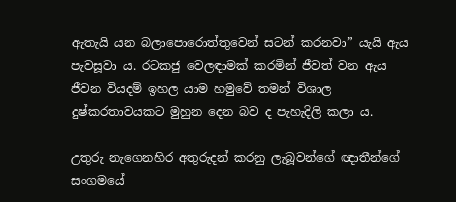ඇතැයි යන බලාපොරොත්තුවෙන් සටන් කරනවා” යැයි ඇය පැවසූවා ය. රටකජු වෙලඳාමක් කරමින් ජීවත් වන ඇය ජීවන වියදම් ඉහල යාම හමුවේ තමන් විශාල දුෂ්කරතාවයකට මුහුන දෙන බව ද පැහැදිලි කලා ය.

උතුරු නැගෙනහිර අතුරුදන් කරනු ලැබූවන්ගේ ඥාතීන්ගේ සංගමයේ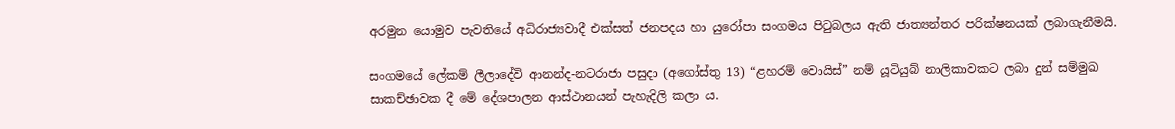අරමුන යොමුව පැවතියේ අධිරාජ්‍යවාදී එක්සත් ජනපදය හා යුරෝපා සංගමය පිටුබලය ඇති ජාත්‍යන්තර පරික්ෂනයක් ලබාගැනීමයි.

සංගමයේ ලේකම් ලීලාදේවි ආනන්ද-නටරාජා පසුදා (අගෝස්තු 13) “ළහරම් වොයිස්” නම් යූටියුබ් නාලිකාවකට ලබා දුන් සම්මුඛ සාකච්ඡාවක දී මේ දේශපාලන ආස්ථානයන් පැහැදිලි කලා ය.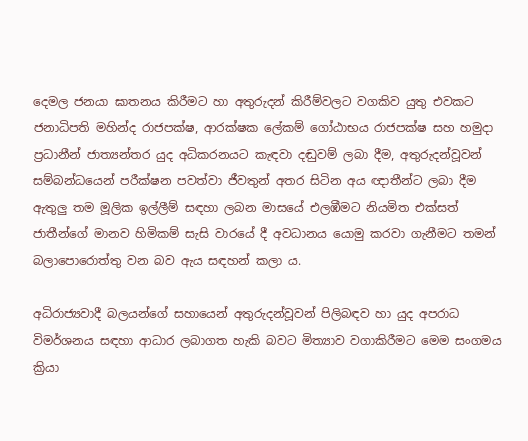දෙමල ජනයා ඝාතනය කිරීමට හා අතුරුදන් කිරීම්වලට වගකිව යුතු එවකට ජනාධිපති මහින්ද රාජපක්ෂ, ආරක්ෂක ලේකම් ගෝඨාභය රාජපක්ෂ සහ හමුදා ප්‍රධානීන් ජාත්‍යන්තර යුද අධිකරනයට කැඳවා දඬුවම් ලබා දීම, අතුරුදන්වූවන් සම්බන්ධයෙන් පරීක්ෂන පවත්වා ජීවතුන් අතර සිටින අය ඥාතීන්ට ලබා දීම ඇතුලු තම මූලික ඉල්ලීම් සඳහා ලබන මාසයේ එලඹීමට නියමිත එක්සත් ජාතීන්ගේ මානව හිමිකම් සැසි වාරයේ දී අවධානය යොමු කරවා ගැනීමට තමන් බලාපොරොත්තු වන බව ඇය සඳහන් කලා ය.

අධිරාජ්‍යවාදී බලයන්ගේ සහායෙන් අතුරුදන්වූවන් පිලිබඳව හා යුද අපරාධ විමර්ශනය සඳහා ආධාර ලබාගත හැකි බවට මිත්‍යාව වගාකිරීමට මෙම සංගමය ක්‍රියා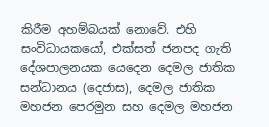කිරීම අහම්බයක් නොවේ. එහි සංවිධායකයෝ, එක්සත් ජනපද ගැති දේශපාලනයක යෙදෙන දෙමල ජාතික සන්ධානය (දෙජාස), දෙමල ජාතික මහජන පෙරමුන සහ දෙමල මහජන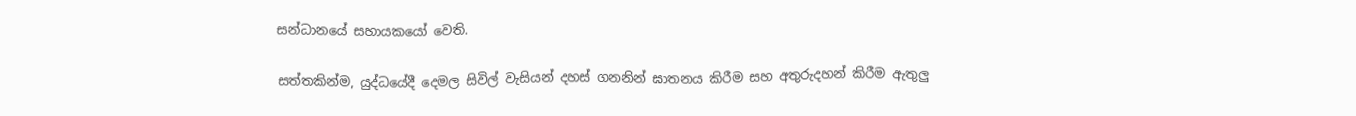සන්ධානයේ සහායකයෝ වෙති.

සත්තකින්ම, යුද්ධයේදී දෙමල සිවිල් වැසියන් දහස් ගනනින් ඝාතනය කිරීම සහ අතුරුදහන් කිරීම ඇතුලු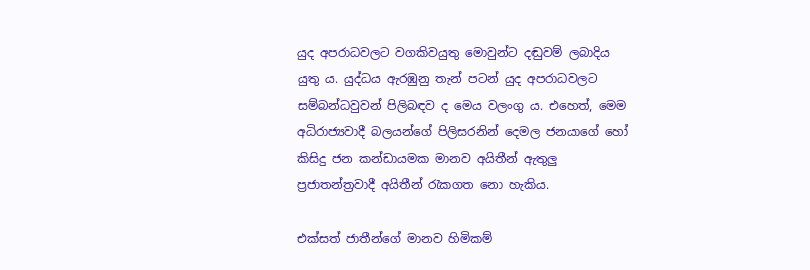යුද අපරාධවලට වගකිවයුතු මොවුන්ට දඬුවම් ලබාදිය යුතු ය. යුද්ධය ඇරඹුනු තැන් පටන් යුද අපරාධවලට සම්බන්ධවුවන් පිලිබඳව ද මෙය වලංගු ය. එහෙත්, මෙම අධිරාජ්‍යවාදී බලයන්ගේ පිලිසරනින් දෙමල ජනයාගේ හෝ කිසිදු ජන කන්ඩායමක මානව අයිතීන් ඇතුලු ප්‍රජාතන්ත්‍රවාදී අයිතීන් රැකගත නො හැකිය.

එක්සත් ජාතීන්ගේ මානව හිමිකම්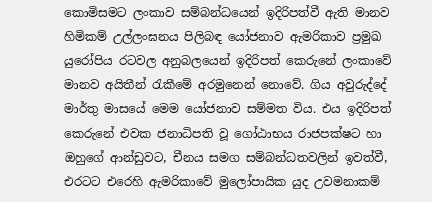කොමිසමට ලංකාව සම්බන්ධයෙන් ඉදිරිපත්වී ඇති මානව හිමිකම් උල්ලංඝනය පිලිබඳ යෝජනාව ඇමරිකාව ප්‍රමුඛ යුරෝපිය රටවල අනුබලයෙන් ඉදිරිපත් කෙරුනේ ලංකාවේ මානව අයිතීන් රැකීමේ අරමුනෙන් නොවේ. ගිය අවුරුද්දේ මාර්තු මාසයේ මෙම යෝජනාව සම්මත විය. එය ඉදිරිපත් කෙරුනේ එවක ජනාධිපති වූ ගෝඨාභය රාජපක්ෂට හා ඔහුගේ ආන්ඩුවට, චීනය සමග සම්බන්ධතවලින් ඉවත්වී, එරටට එරෙහි ඇමරිකාවේ මුලෝපායික යුද උවමනාකම්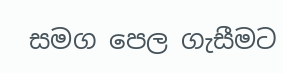සමග පෙල ගැසීමට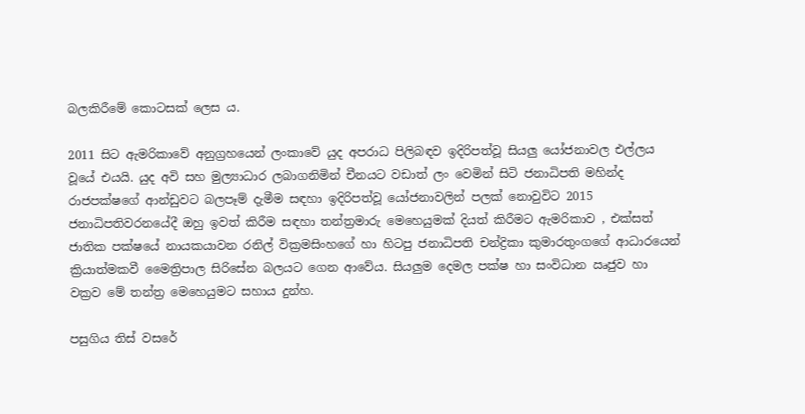බලකිරීමේ කොටසක් ලෙස ය.

2011 සිට ඇමරිකාවේ අනුග්‍රහයෙන් ලංකාවේ යුද අපරාධ පිලිබඳව ඉදිරිපත්වූ සියලු යෝජනාවල එල්ලය වූයේ එයයි. යුද අවි සහ මුල්‍යාධාර ලබාගනිමින් චීනයට වඩාත් ලං වෙමින් සිටි ජනාධිපති මහින්ද රාජපක්ෂගේ ආන්ඩුවට බලපෑම් දැමීම සඳහා ඉදිරිපත්වූ යෝජනාවලින් පලක් නොවුවිට 2015 ජනාධිපතිවරනයේදී ඔහු ඉවත් කිරීම සඳහා තන්ත්‍රමාරු මෙහෙයුමක් දියත් කිරීමට ඇමරිකාව , එක්සත් ජාතික පක්ෂයේ නායකයාවන රනිල් වික්‍රමසිංහගේ හා හිටපු ජනාධිපති චන්ද්‍රිකා කුමාරතුංගගේ ආධාරයෙන් ක්‍රියාත්මකවී මෛත්‍රිපාල සිරිසේන බලයට ගෙන ආවේය. සියලුම දෙමල පක්ෂ හා සංවිධාන ඍජුව හා වක්‍රව මේ තන්ත්‍ර මෙහෙයුමට සහාය දුන්හ.

පසුගිය තිස් වසරේ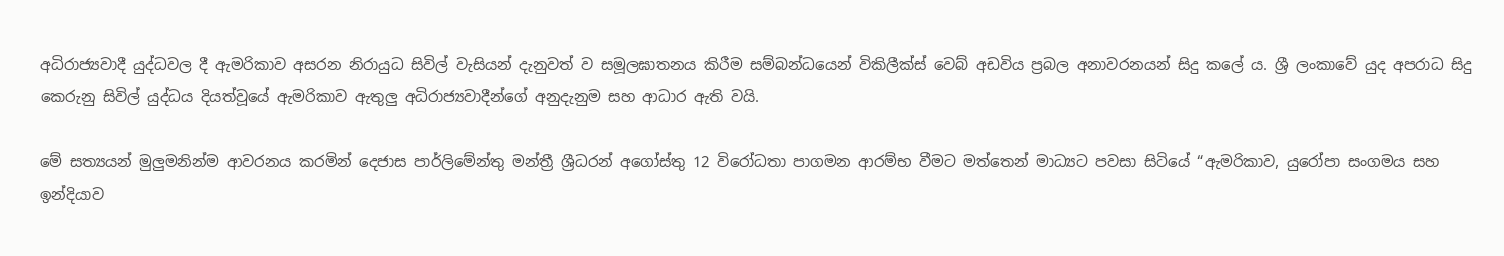අධිරාජ්‍යවාදී යුද්ධවල දී ඇමරිකාව අසරන නිරායුධ සිවිල් වැසියන් දැනුවත් ව සමූලඝාතනය කිරීම සම්බන්ධයෙන් විකිලීක්ස් වෙබ් අඩවිය ප්‍රබල අනාවරනයන් සිදු කලේ ය. ශ්‍රී ලංකාවේ යුද අපරාධ සිදු කෙරුනු සිවිල් යුද්ධය දියත්වූයේ ඇමරිකාව ඇතුලු අධිරාජ්‍යවාදීන්ගේ අනුදැනුම සහ ආධාර ඇති වයි.

මේ සත්‍යයන් මුලුමනින්ම ආවරනය කරමින් දෙජාස පාර්ලිමේන්තු මන්ත්‍රී ශ්‍රීධරන් අගෝස්තු 12 විරෝධතා පාගමන ආරම්භ වීමට මත්තෙන් මාධ්‍යට පවසා සිටියේ “ඇමරිකාව, යුරෝපා සංගමය සහ ඉන්දියාව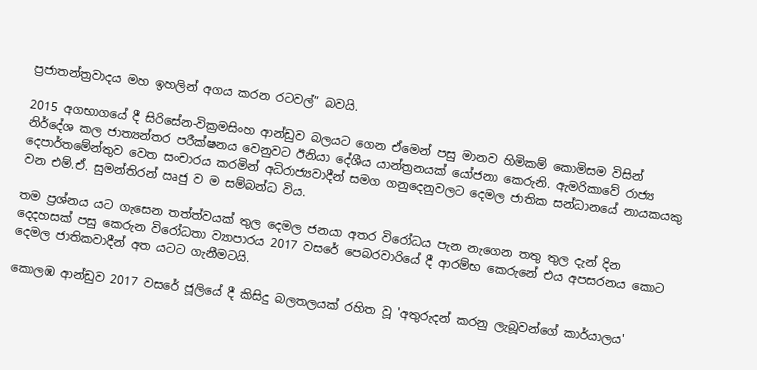ප්‍රජාතන්ත්‍රවාදය මහ ඉහලින් අගය කරන රටවල්” බවයි.

2015 අගභාගයේ දී සිරිසේන-වික්‍රමසිංහ ආන්ඩුව බලයට ගෙන ඒමෙන් පසු මානව හිමිකම් කොමිසම විසින් නිර්දේශ කල ජාත්‍යන්තර පරීක්ෂනය වෙනුවට ඊනියා දේශීය යාන්ත්‍රනයක් යෝජනා කෙරුනි. ඇමරිකාවේ රාජ්‍ය දෙපාර්තමේන්තුව වෙත සංචාරය කරමින් අධිරාජ්‍යවාදීන් සමග ගනුදෙනුවලට දෙමල ජාතික සන්ධානයේ නායකයකු වන එම්.ඒ. සුමන්තිරන් ඍජු ව ම සම්බන්ධ විය.

තම ප්‍රශ්නය යට ගැසෙන තත්ත්වයක් තුල දෙමල ජනයා අතර විරෝධය පැන නැගෙන තතු තුල දැන් දින දෙදහසක් පසු කෙරුන විරෝධතා ව්‍යාපාරය 2017 වසරේ පෙබරවාරියේ දී ආරම්භ කෙරුනේ එය අපසරනය කොට දෙමල ජාතිකවාදීන් අත යටට ගැනීමටයි.

කොලඹ ආන්ඩුව 2017 වසරේ ජූලියේ දී කිසිදු බලතලයක් රහිත වූ 'අතුරුදන් කරනු ලැබූවන්ගේ කාර්යාලය'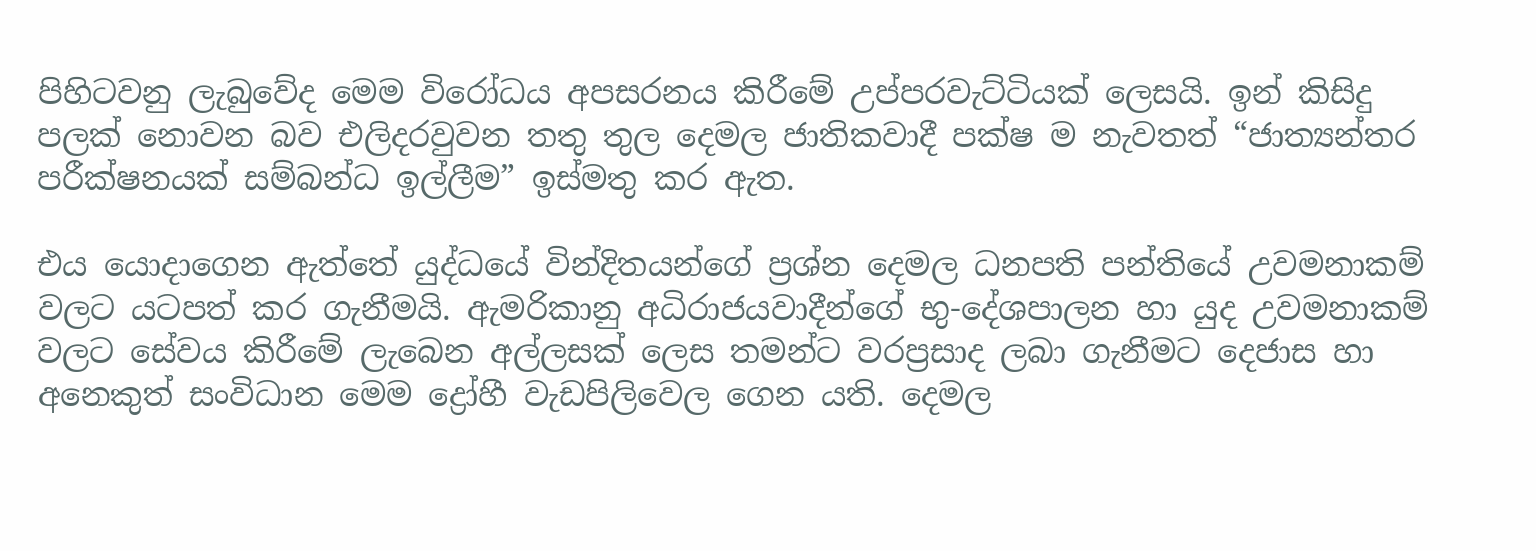පිහිටවනු ලැබුවේද මෙම විරෝධය අපසරනය කිරීමේ උප්පරවැට්ටියක් ලෙසයි. ඉන් කිසිදු පලක් නොවන බව එලිදරවුවන තතු තුල දෙමල ජාතිකවාදී පක්ෂ ම නැවතත් “ජාත්‍යන්තර පරීක්ෂනයක් සම්බන්ධ ඉල්ලීම” ඉස්මතු කර ඇත.

එය යොදාගෙන ඇත්තේ යුද්ධයේ වින්දිතයන්ගේ ප්‍රශ්න දෙමල ධනපති පන්තියේ උවමනාකම් වලට යටපත් කර ගැනීමයි. ඇමරිකානු අධිරාජයවාදීන්ගේ භු-දේශපාලන හා යුද උවමනාකම් වලට සේවය කිරීමේ ලැබෙන අල්ලසක් ලෙස තමන්ට වරප්‍රසාද ලබා ගැනීමට දෙජාස හා අනෙකුත් සංවිධාන මෙම ද්‍රෝහී වැඩපිලිවෙල ගෙන යති. දෙමල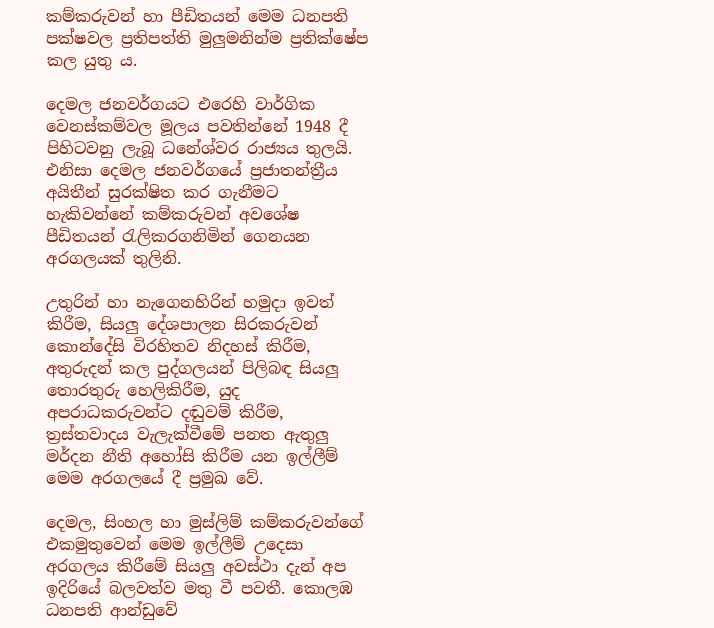කම්කරුවන් හා පීඩිතයන් මෙම ධනපති පක්ෂවල ප්‍රතිපත්ති මුලුමනින්ම ප්‍රතික්ෂේප කල යුතු ය.

දෙමල ජනවර්ගයට එරෙහි වාර්ගික වෙනස්කම්වල මූලය පවතින්නේ 1948 දී පිහිටවනු ලැබූ ධනේශ්වර රාජ්‍යය තුලයි. එනිසා දෙමල ජනවර්ගයේ ප්‍රජාතන්ත්‍රීය අයිතීන් සුරක්ෂිත කර ගැනීමට හැකිවන්නේ කම්කරුවන් අවශේෂ පීඩිතයන් රැලිකරගනිමින් ගෙනයන අරගලයක් තුලිනි.

උතුරින් හා නැගෙනහිරින් හමුදා ඉවත් කිරීම, සියලු දේශපාලන සිරකරුවන් කොන්දේසි විරහිතව නිදහස් කිරීම, අතුරුදන් කල පුද්ගලයන් පිලිබඳ සියලු තොරතුරු හෙලිකිරීම, යුද අපරාධකරුවන්ට දඬුවම් කිරීම, ත්‍රස්තවාදය වැලැක්වීමේ පනත ඇතුලු මර්දන නීති අහෝසි කිරීම යන ඉල්ලීම් මෙම අරගලයේ දී ප්‍රමුඛ වේ.

දෙමල, සිංහල හා මුස්ලිම් කම්කරුවන්ගේ එකමුතුවෙන් මෙම ඉල්ලීම් උදෙසා අරගලය කිරීමේ සියලු අවස්ථා දැන් අප ඉදිරියේ බලවත්ව මතු වී පවතී. කොලඹ ධනපති ආන්ඩුවේ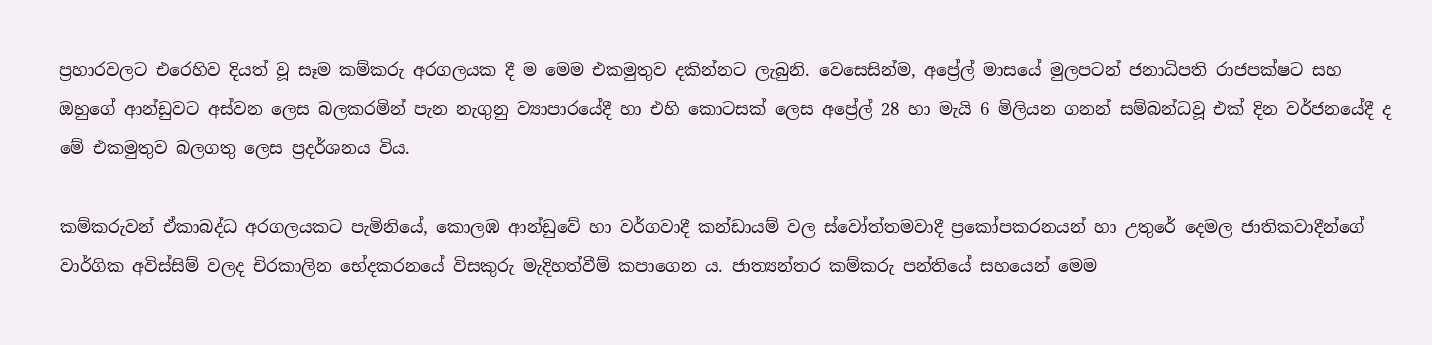ප්‍රහාරවලට එරෙහිව දියත් වූ සෑම කම්කරු අරගලයක දී ම මෙම එකමුතුව දකින්නට ලැබුනි. වෙසෙසින්ම, අප්‍රේල් මාසයේ මුලපටන් ජනාධිපති රාජපක්ෂට සහ ඔහුගේ ආන්ඩුවට අස්වන ලෙස බලකරමින් පැන නැගුනු ව්‍යාපාරයේදී හා එහි කොටසක් ලෙස අප්‍රේල් 28 හා මැයි 6 මිලියන ගනන් සම්බන්ධවූ එක් දින වර්ජනයේදී ද මේ එකමුතුව බලගතු ලෙස ප්‍රදර්ශනය විය.

කම්කරුවන් ඒකාබද්ධ අරගලයකට පැමිනියේ, කොලඹ ආන්ඩුවේ හා වර්ගවාදී කන්ඩායම් වල ස්වෝත්තමවාදී ප්‍රකෝපකරනයන් හා උතුරේ දෙමල ජාතිකවාදීන්ගේ වාර්ගික අවිස්සිම් වලද චිරකාලින භේදකරනයේ විසකුරු මැදිහත්වීම් කපාගෙන ය. ජාත්‍යන්තර කම්කරු පන්තියේ සහයෙන් මෙම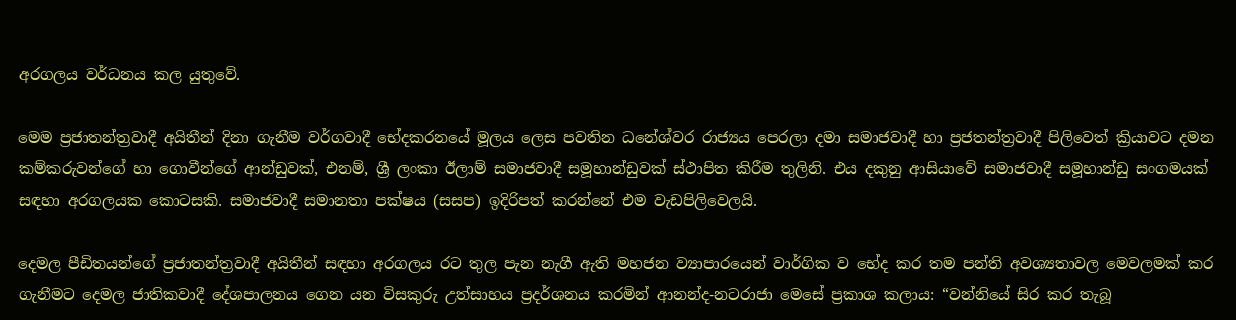අරගලය වර්ධනය කල යුතුවේ.

මෙම ප්‍රජාතන්ත්‍රවාදී අයිතීන් දිනා ගැනීම වර්ගවාදී භේදකරනයේ මූලය ලෙස පවතින ධනේශ්වර රාජ්‍යය පෙරලා දමා සමාජවාදී හා ප්‍රජතන්ත්‍රවාදී පිලිවෙත් ක්‍රියාවට දමන කම්කරුවන්ගේ හා ගොවීන්ගේ ආන්ඩුවක්, එනම්, ශ්‍රී ලංකා ඊලාම් සමාජවාදී සමූහාන්ඩුවක් ස්ථාපිත කිරීම තුලිනි. එය දකුනු ආසියාවේ සමාජවාදී සමූහාන්ඩු සංගමයක් සඳහා අරගලයක කොටසකි. සමාජවාදී සමානතා පක්ෂය (සසප) ඉදිරිපත් කරන්නේ එම වැඩපිලිවෙලයි.

දෙමල පීඩිතයන්ගේ ප්‍රජාතන්ත්‍රවාදී අයිතීන් සඳහා අරගලය රට තුල පැන නැගී ඇති මහජන ව්‍යාපාරයෙන් වාර්ගික ව භේද කර තම පන්ති අවශ්‍යතාවල මෙවලමක් කර ගැනීමට දෙමල ජාතිකවාදී දේශපාලනය ගෙන යන විසකුරු උත්සාහය ප්‍රදර්ශනය කරමින් ආනන්ද-නටරාජා මෙසේ ප්‍රකාශ කලාය: “වන්නියේ සිර කර තැබූ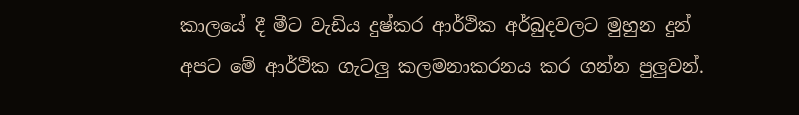කාලයේ දී මීට වැඩිය දුෂ්කර ආර්ථික අර්බුදවලට මුහුන දුන් අපට මේ ආර්ථික ගැටලු කලමනාකරනය කර ගන්න පුලුවන්.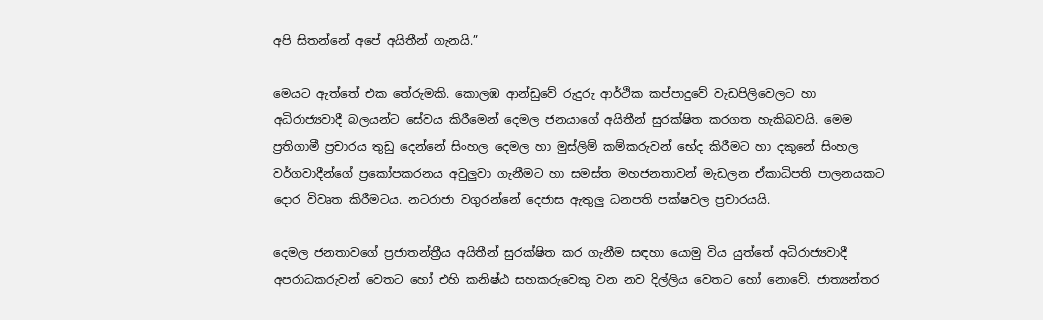අපි සිතන්නේ අපේ අයිතීන් ගැනයි.”

මෙයට ඇත්තේ එක තේරුමකි. කොලඹ ආන්ඩුවේ රුදුරු ආර්ථික කප්පාදුවේ වැඩපිලිවෙලට හා අධිරාජ්‍යවාදී බලයන්ට සේවය කිරීමෙන් දෙමල ජනයාගේ අයිතීන් සුරක්ෂිත කරගත හැකිබවයි. මෙම ප්‍රතිගාමී ප්‍රචාරය තුඩු දෙන්නේ සිංහල දෙමල හා මුස්ලිම් කම්කරුවන් භේද කිරීමට හා දකුනේ සිංහල වර්ගවාදීන්ගේ ප්‍රකෝපකරනය අවුලුවා ගැනීමට හා සමස්ත මහජනතාවන් මැඩලන ඒකාධිපති පාලනයකට දොර විවෘත කිරීමටය. නටරාජා වගුරන්නේ දෙජාස ඇතුලු ධනපති පක්ෂවල ප්‍රචාරයයි.

දෙමල ජනතාවගේ ප්‍රජාතන්ත්‍රීය අයිතීන් සුරක්ෂිත කර ගැනීම සඳහා යොමු විය යුත්තේ අධිරාජ්‍යවාදී අපරාධකරුවන් වෙතට හෝ එහි කනිෂ්ඨ සහකරුවෙකු වන නව දිල්ලිය වෙතට හෝ නොවේ. ජාත්‍යන්තර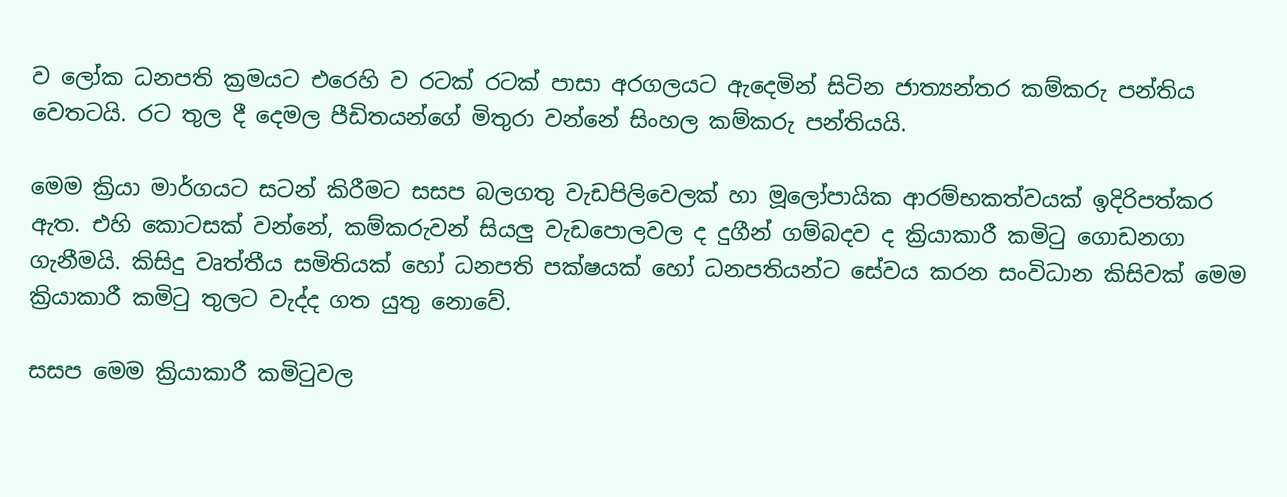ව ලෝක ධනපති ක්‍රමයට එරෙහි ව රටක් රටක් පාසා අරගලයට ඇදෙමින් සිටින ජාත්‍යන්තර කම්කරු පන්තිය වෙතටයි. රට තුල දී දෙමල පීඩිතයන්ගේ මිතුරා වන්නේ සිංහල කම්කරු පන්තියයි.

මෙම ක්‍රියා මාර්ගයට සටන් කිරීමට සසප බලගතු වැඩපිලිවෙලක් හා මූලෝපායික ආරම්භකත්වයක් ඉදිරිපත්කර ඇත. එහි කොටසක් වන්නේ, කම්කරුවන් සියලු වැඩපොලවල ද දුගීන් ගම්බදව ද ක්‍රියාකාරී කමිටු ගොඩනගා ගැනීමයි. කිසිදු වෘත්තීය සමිතියක් හෝ ධනපති පක්ෂයක් හෝ ධනපතියන්ට සේවය කරන සංවිධාන කිසිවක් මෙම ක්‍රියාකාරී කමිටු තුලට වැද්ද ගත යුතු නොවේ.

සසප මෙම ක්‍රියාකාරී කමිටුවල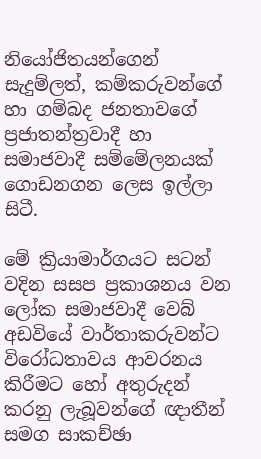නියෝජිතයන්ගෙන් සැදුම්ලත්, කම්කරුවන්ගේ හා ගම්බද ජනතාවගේ ප්‍රජාතන්ත්‍රවාදී හා සමාජවාදී සම්මේලනයක් ගොඩනගන ලෙස ඉල්ලා සිටී.

මේ ක්‍රියාමාර්ගයට සටන් වදින සසප ප්‍රකාශනය වන ලෝක සමාජවාදී වෙබ් අඩවියේ වාර්තාකරුවන්ට විරෝධතාවය ආවරනය කිරීමට හෝ අතුරුදන් කරනු ලැබූවන්ගේ ඥාතීන් සමග සාකච්ඡා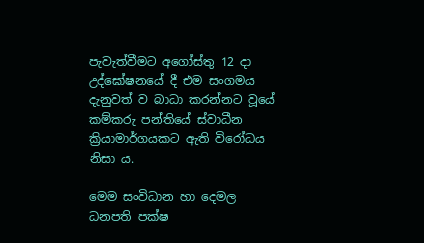පැවැත්වීමට අගෝස්තු 12 දා උද්ඝෝෂනයේ දී එම සංගමය දැනුවත් ව බාධා කරන්නට වූයේ කම්කරු පන්තියේ ස්වාධීන ක්‍රියාමාර්ගයකට ඇති විරෝධය නිසා ය.

මෙම සංවිධාන හා දෙමල ධනපති පක්ෂ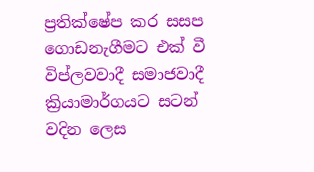ප්‍රතික්ෂේප කර සසප ගොඩනැගීමට එක් වී විප්ලවවාදී සමාජවාදී ක්‍රියාමාර්ගයට සටන් වදින ලෙස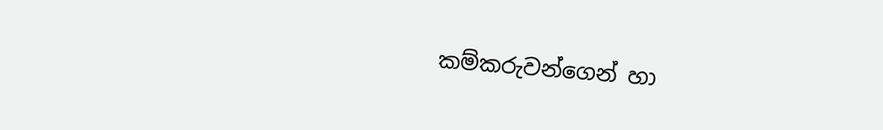කම්කරුවන්ගෙන් හා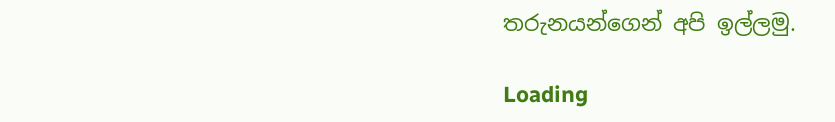තරුනයන්ගෙන් අපි ඉල්ලමු.

Loading